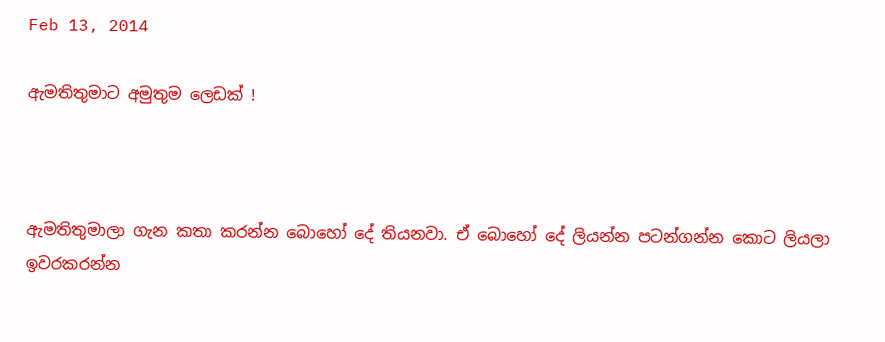Feb 13, 2014

ඇමතිතුමාට අමුතුම ලෙඩක් !



ඇමතිතුමාලා ගැන කතා කරන්න බොහෝ දේ තියනවා. ඒ බොහෝ දේ ලියන්න පටන්ගන්න කොට ලියලා ඉවරකරන්න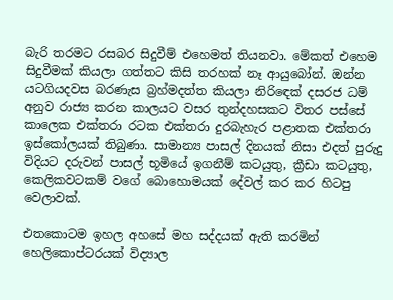බැරි තරමට රසබර සිදුවීම් එහෙමත් තියනවා. මේකත් එහෙම සිදුවීමක් කියලා ගත්තට කිසි තරහක් නෑ ආයුබෝන්. ඔන්න යටගියදවස බරණැස බ්‍රහ්මදත්ත කියලා නිරිඳෙක් දසරජ ධම් අනුව රාජ්‍ය කරන කාලයට වසර තුන්දහසකට විතර පස්සේ කාලෙක එක්තරා රටක එක්තරා දුරබැහැර පළාතක එක්තරා ඉස්කෝලයක් තිබුණා. සාමාන්‍ය පාසල් දිනයක් නිසා එදත් පුරුදු විදියට දරුවන් පාසල් භූමියේ ඉගනීම් කටයුතු, ක්‍රීඩා කටයුතු, කෙලිකවටකම් වගේ බොහොමයක් දේවල් කර කර හිටපු වෙලාවක්.

එතකොටම ඉහල අහසේ මහ සද්දයක් ඇති කරමින් හෙලිකොප්ටරයක් විද්‍යාල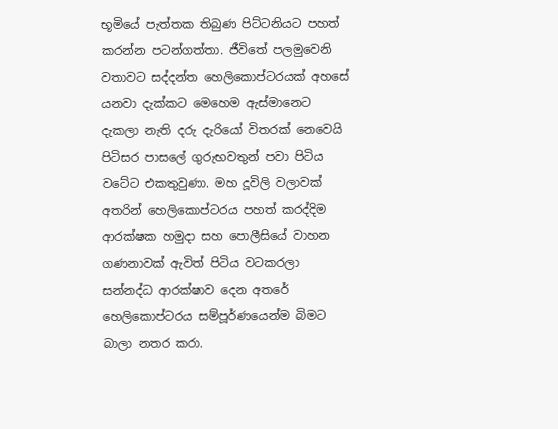භූමියේ පැත්තක තිබුණ පිට්ටනියට පහත් කරන්න පටන්ගත්තා. ජීවිතේ පලමුවෙනි වතාවට සද්දන්ත හෙලිකොප්ටරයක් අහසේ යනවා දැක්කට මෙහෙම ඇස්මානෙට දැකලා නැති දරු දැරියෝ විතරක් නෙවෙයි පිටිසර පාසලේ ගුරුභවතුන් පවා පිටිය වටේට එකතුවුණා. මහ දූවිලි වලාවක් අතරින් හෙලිකොප්ටරය පහත් කරද්දිම ආරක්ෂක හමුදා සහ පොලීසියේ වාහන ගණනාවක් ඇවිත් පිටිය වටකරලා සන්නද්ධ ආරක්ෂාව දෙන අතරේ හෙලිකොප්ටරය සම්පූර්ණයෙන්ම බිමට බාලා නතර කරා.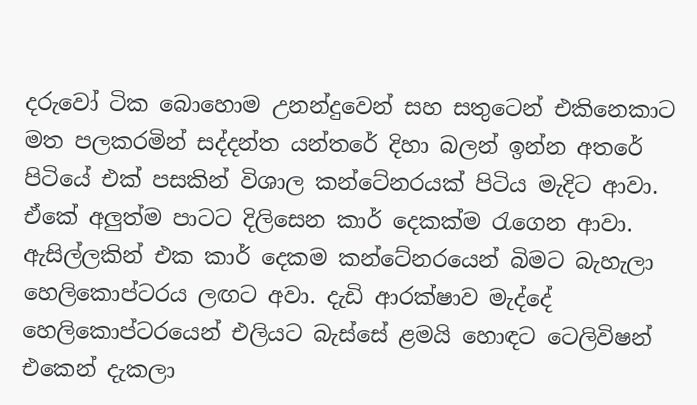දරුවෝ ටික බොහොම උනන්දුවෙන් සහ සතුටෙන් එකිනෙකාට මත පලකරමින් සද්දන්ත යන්තරේ දිහා බලන් ඉන්න අතරේ පිටියේ එක් පසකින් විශාල කන්ටේනරයක් පිටිය මැදිට ආවා. ඒකේ අලුත්ම පාටට දිලිසෙන කාර් දෙකක්ම රැගෙන ආවා. ඇසිල්ලකින් එක කාර් දෙකම කන්ටේනරයෙන් බිමට බැහැලා හෙලිකොප්ටරය ලඟට අවා. දැඩි ආරක්ෂාව මැද්දේ හෙලිකොප්ටරයෙන් එලියට බැස්සේ ළමයි හොඳට ටෙලිවිෂන් එකෙන් දැකලා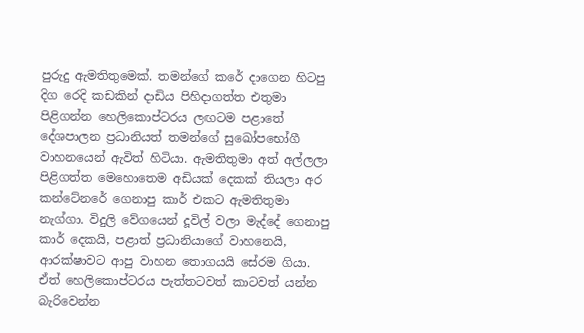පුරුදු ඇමතිතුමෙක්. තමන්ගේ කරේ දාගෙන හිටපු දිග රෙදි කඩකින් දාඩිය පිහිදාගත්ත එතුමා පිළිගන්න හෙලිකොප්ටරය ලඟටම පළාතේ දේශපාලන ප්‍රධානියත් තමන්ගේ සුඛෝපභෝගී වාහනයෙන් ඇවිත් හිටියා. ඇමතිතුමා අත් අල්ලලා පිළිගත්ත මෙහොතෙම අඩියක් දෙකක් තියලා අර කන්ටේනරේ ගෙනාපු කාර් එකට ඇමතිතුමා නැග්ගා. විදුලි වේගයෙන් දූවිල් වලා මැද්දේ ගෙනාපු කාර් දෙකයි, පළාත් ප්‍රධානියාගේ වාහනෙයි, ආරක්ෂාවට ආපු වාහන තොගයයි සේරම ගියා. ඒත් හෙලිකොප්ටරය පැත්තටවත් කාටවත් යන්න බැරිවෙන්න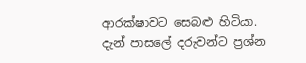ආරක්ෂාවට සෙබළු හිටියා. දැන් පාසලේ දරුවන්ට ප්‍රශ්න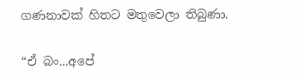ගණනාවක් හිතට මතුවෙලා තිබුණා.

“ඒ බං...අපේ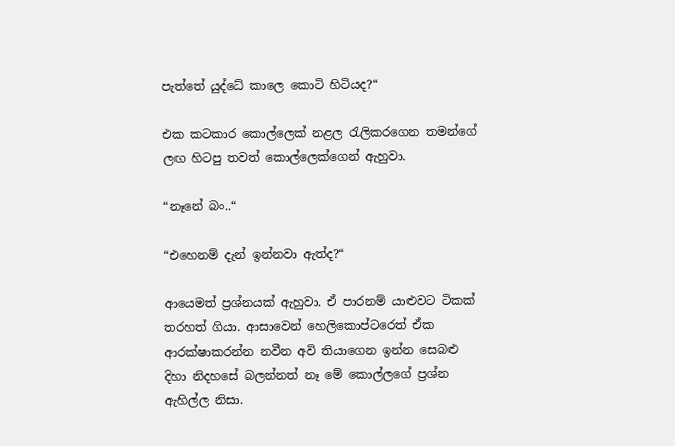පැත්තේ යුද්ධේ කාලෙ කොටි හිටියද?“

එක කටකාර කොල්ලෙක් නළල රැලිකරගෙන තමන්ගේ ලඟ හිටපු තවත් කොල්ලෙක්ගෙන් ඇහුවා.

“නෑනේ බං..“

“එහෙනම් දැන් ඉන්නවා ඇත්ද?“

ආයෙමත් ප්‍රශ්නයක් ඇහුවා. ඒ පාරනම් යාළුවට ටිකක් තරහත් ගියා. ආසාවෙන් හෙලිකොප්ටරෙත් ඒක ආරක්ෂාකරන්න නවීන අවි තියාගෙන ඉන්න සෙබළු දිහා නිදහසේ බලන්නත් නෑ මේ කොල්ලගේ ප්‍රශ්න ඇහිල්ල නිසා.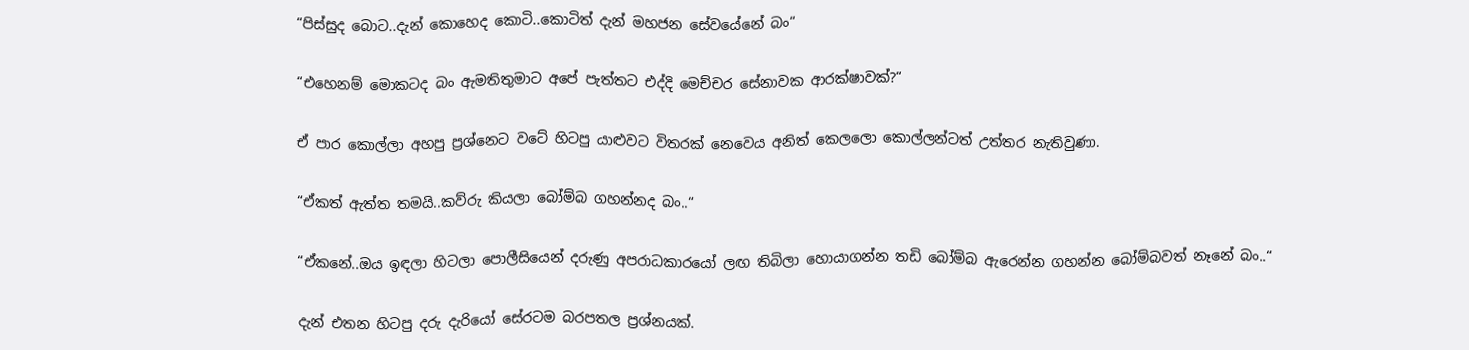“පිස්සුද බොට..දැන් කොහෙද කොටි..කොටිත් දැන් මහජන සේවයේනේ බං“

“එහෙනම් මොකටද බං ඇමතිතුමාට අපේ පැත්තට එද්දි මෙච්චර සේනාවක ආරක්ෂාවක්?“

ඒ පාර කොල්ලා අහපු ප්‍රශ්නෙට වටේ හිටපු යාළුවට විතරක් නෙවෙය අනිත් කෙලලො කොල්ලන්ටත් උත්තර නැතිවුණා.

“ඒකත් ඇත්ත තමයි..කව්රු කියලා බෝම්බ ගහන්නද බං..“

“ඒකනේ..ඔය ඉඳලා හිටලා පොලීසියෙන් දරුණු අපරාධකාරයෝ ලඟ තිබිලා හොයාගන්න තඩි බෝම්බ ඇරෙන්න ගහන්න බෝම්බවත් නෑනේ බං..“

දැන් එතන හිටපු දරු දැරියෝ සේරටම බරපතල ප්‍රශ්නයක්.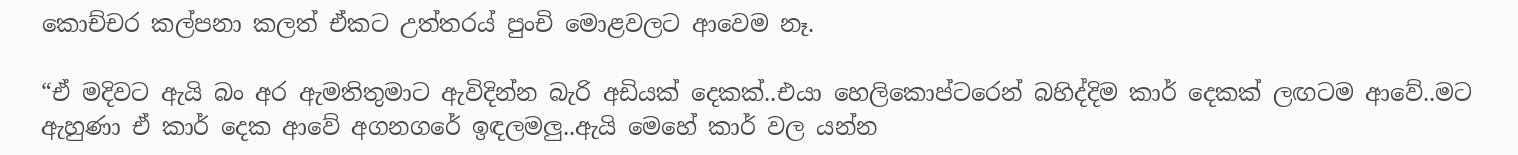කොච්චර කල්පනා කලත් ඒකට උත්තරය් පුංචි මොළවලට ආවෙම නෑ.

“ඒ මදිවට ඇයි බං අර ඇමතිතුමාට ඇවිදින්න බැරි අඩියක් දෙකක්..එයා හෙලිකොප්ටරෙන් බහිද්දිම කාර් දෙකක් ලඟටම ආවේ..මට ඇහුණා ඒ කාර් දෙක ආවේ අගනගරේ ඉඳලමලු..ඇයි මෙහේ කාර් වල යන්න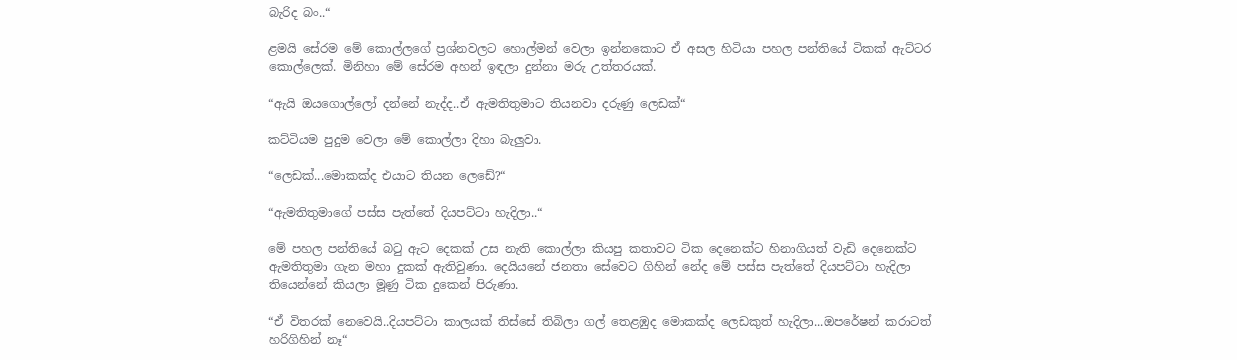බැරිද බං..“

ළමයි සේරම මේ කොල්ලගේ ප්‍රශ්නවලට හොල්මන් වෙලා ඉන්නකොට ඒ අසල හිටියා පහල පන්තියේ ටිකක් ඇට්ටර කොල්ලෙක්. මිනිහා මේ සේරම අහන් ඉඳලා දුන්නා මරු උත්තරයක්.

“ඇයි ඔයගොල්ලෝ දන්නේ නැද්ද..ඒ ඇමතිතුමාට තියනවා දරුණු ලෙඩක්“

කට්ටියම පුදුම වෙලා මේ කොල්ලා දිහා බැලුවා.

“ලෙඩක්...මොකක්ද එයාට තියන ලෙඩේ?“

“ඇමතිතුමාගේ පස්ස පැත්තේ දියපට්ටා හැදිලා..“

මේ පහල පන්තියේ බටු ඇට දෙකක් උස නැති කොල්ලා කියපු කතාවට ටික දෙනෙක්ට හිනාගියත් වැඩි දෙනෙක්ට ඇමතිතුමා ගැන මහා දුකක් ඇතිවුණා. දෙයියනේ ජනතා සේවෙට ගිහින් නේද මේ පස්ස පැත්තේ දියපට්ටා හැදිලා තියෙන්නේ කියලා මූණු ටික දුකෙන් පිරුණා.

“ඒ විතරක් නෙවෙයි..දියපට්ටා කාලයක් තිස්සේ තිබිලා ගල් තෙළඹුද මොකක්ද ලෙඩකුත් හැදිලා...ඔපරේෂන් කරාටත් හරිගිහින් නෑ“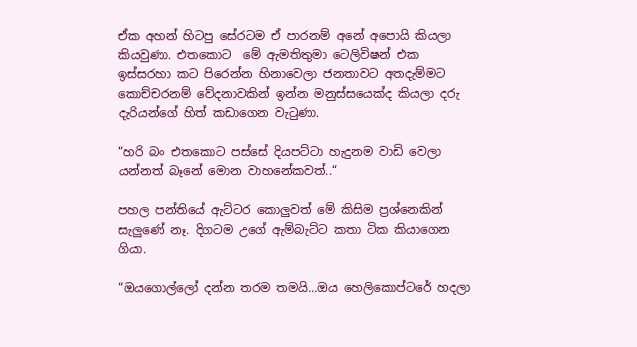ඒක අහන් හිටපු සේරටම ඒ පාරනම් අනේ අපොයි කියලා කියවුණා. එතකොට  මේ ඇමතිතුමා ටෙලිවිෂන් එක ඉස්සරහා කට පිරෙන්න හිනාවෙලා ජනතාවට අතදැම්මට කොච්චරනම් වේදනාවකින් ඉන්න මනුස්සයෙක්ද කියලා දරු දැරියන්ගේ හිත් කඩාගෙන වැටුණා.

“හරි බං එතකොට පස්සේ දියපට්ටා හැදුනම වාඩි වෙලා යන්නත් බෑනේ මොන වාහනේකවත්..“

පහල පන්තියේ ඇට්ටර කොලුවත් මේ කිසිම ප්‍රශ්නෙකින් සැලුණේ නෑ. දිගටම උගේ ඇම්බැට්ට කතා ටික කියාගෙන ගියා.

“ඔයගොල්ලෝ දන්න තරම තමයි...ඔය හෙලිකොප්ටරේ හදලා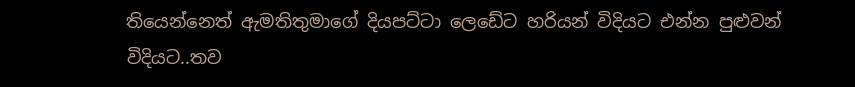තියෙන්නෙත් ඇමතිතුමාගේ දියපට්ටා ලෙඩේට හරියන් විදියට එන්න පුළුවන් විදියට..තව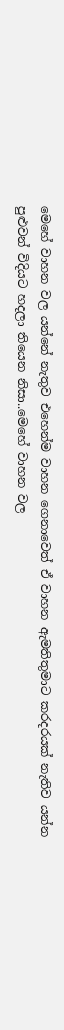මෙහේ වාහන වල යන්නේ නැතුව එහෙන්ම වාහන ගෙනාවෙත් ඒ වාහන ඇමතිතුමාට කරදරයක් නැතිව යන්න පුළුවන් විදියට හදලා තියෙන නිසා..මෙහේ වාහන වල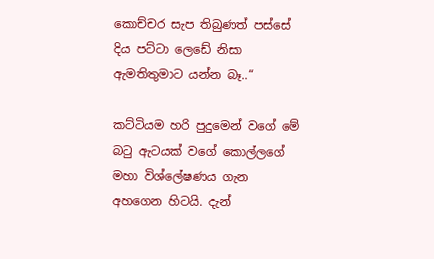කොච්චර සැප තිබුණත් පස්සේ දිය පට්ටා ලෙඩේ නිසා ඇමතිතුමාට යන්න බෑ..“

කට්ටියම හරි පුදුමෙන් වගේ මේ බටු ඇටයක් වගේ කොල්ලගේ මහා විශ්ලේෂණය ගැන අහගෙන හිටයි. දැන්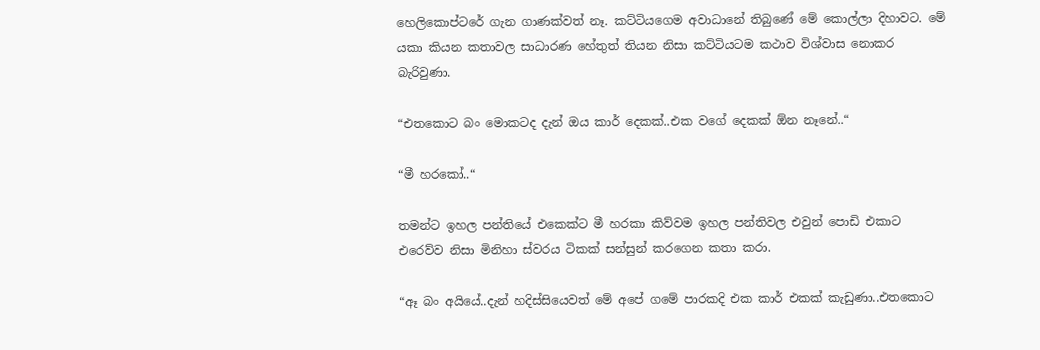හෙලිකොප්ටරේ ගැන ගාණක්වත් නෑ. කට්ටියගෙම අවාධානේ තිබුණේ මේ කොල්ලා දිහාවට. මේ යකා කියන කතාවල සාධාරණ හේතුත් තියන නිසා කට්ටියටම කථාව විශ්වාස නොකර බැරිවුණා.

“එතකොට බං මොකටද දැන් ඔය කාර් දෙකක්..එක වගේ දෙකක් ඕන නෑනේ..“

“මී හරකෝ..“

තමන්ට ඉහල පන්තියේ එකෙක්ට මී හරකා කිව්වම ඉහල පන්තිවල එවුන් පොඩි එකාට එරෙව්ව නිසා මිනිහා ස්වරය ටිකක් සන්සුන් කරගෙන කතා කරා.

“ඈ බං අයියේ..දැන් හදිස්සියෙවත් මේ අපේ ගමේ පාරකදි එක කාර් එකක් කැඩුණා..එතකොට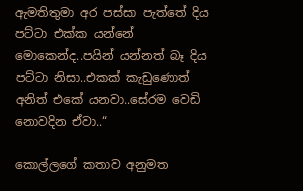ඇමතිතුමා අර පස්සා පැත්තේ දිය පට්ටා එක්ක යන්නේ මොකෙන්ද..පයින් යන්නත් බෑ දිය පට්ටා නිසා..එකක් කැඩුණොත් අනිත් එකේ යනවා..සේරම වෙඩි නොවදින ඒවා..“

කොල්ලගේ කතාව අනුමත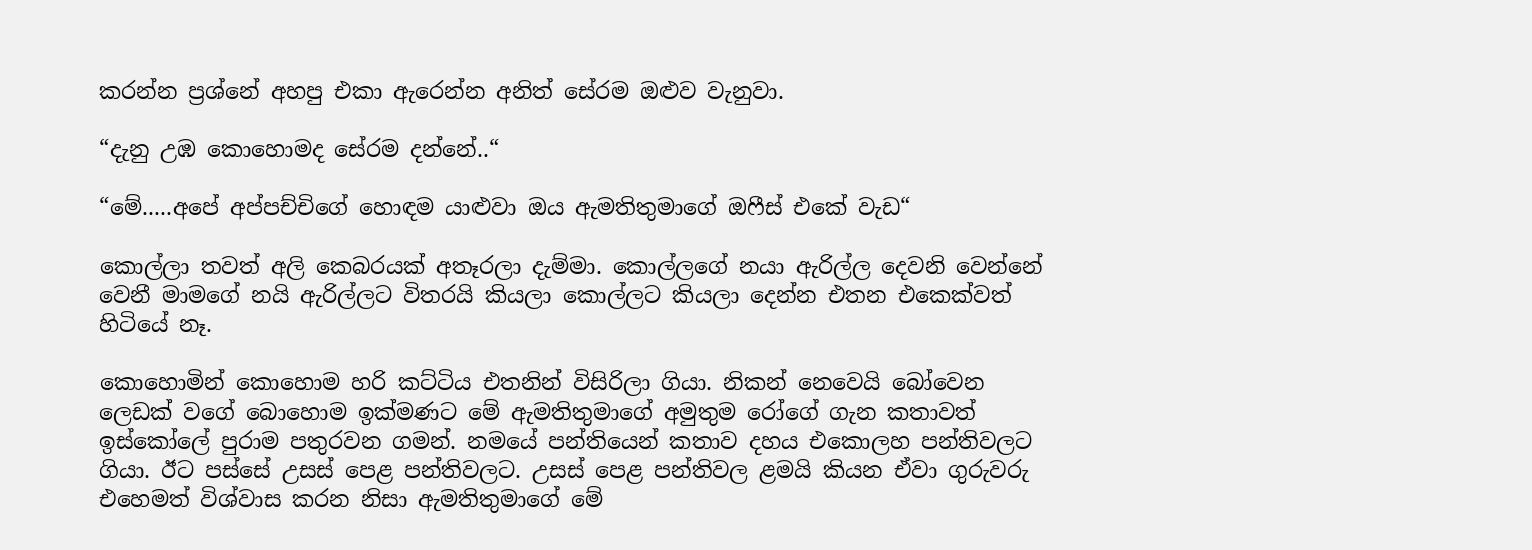කරන්න ප්‍රශ්නේ අහපු එකා ඇරෙන්න අනිත් සේරම ඔළුව වැනුවා.

“දැනු උඹ කොහොමද සේරම දන්නේ..“

“මේ.....අපේ අප්පච්චිගේ හොඳම යාළුවා ඔය ඇමතිතුමාගේ ඔෆීස් එකේ වැඩ“

කොල්ලා තවත් අලි කෙබරයක් අතෑරලා දැම්මා. කොල්ලගේ නයා ඇරිල්ල දෙවනි වෙන්නේ වෙනී මාමගේ නයි ඇරිල්ලට විතරයි කියලා කොල්ලට කියලා දෙන්න එතන එකෙක්වත් හිටියේ නෑ.

කොහොමින් කොහොම හරි කට්ටිය එතනින් විසිරිලා ගියා. නිකන් නෙවෙයි බෝවෙන ලෙඩක් වගේ බොහොම ඉක්මණට මේ ඇමතිතුමාගේ අමුතුම රෝගේ ගැන කතාවත් ඉස්කෝලේ පුරාම පතුරවන ගමන්. නමයේ පන්තියෙන් කතාව දහය එකොලහ පන්තිවලට ගියා. ඊට පස්සේ උසස් පෙළ පන්තිවලට. උසස් පෙළ පන්තිවල ළමයි කියන ඒවා ගුරුවරු එහෙමත් විශ්වාස කරන නිසා ඇමතිතුමාගේ මේ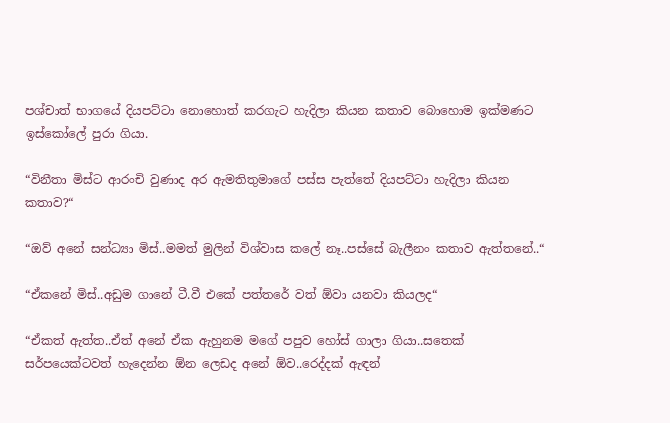පශ්චාත් භාගයේ දියපට්ටා නොහොත් කරගැට හැදිලා කියන කතාව බොහොම ඉක්මණට ඉස්කෝලේ පුරා ගියා.

“විනීතා මිස්ට ආරංචි වුණාද අර ඇමතිතුමාගේ පස්ස පැත්තේ දියපට්ටා හැදිලා කියන කතාව?“

“ඔව් අනේ සන්ධ්‍යා මිස්..මමත් මුලින් විශ්වාස කලේ නෑ..පස්සේ බැලීනං කතාව ඇත්තනේ..“

“ඒකනේ මිස්..අඩුම ගානේ ටී.වී එකේ පත්තරේ වත් ඕවා යනවා කියලද“

“ඒකත් ඇත්ත..ඒත් අනේ ඒක ඇහුනම මගේ පපුව හෝස් ගාලා ගියා..සතෙක් සර්පයෙක්ටවත් හැදෙන්න ඕන ලෙඩද අනේ ඕව..රෙද්දක් ඇඳන්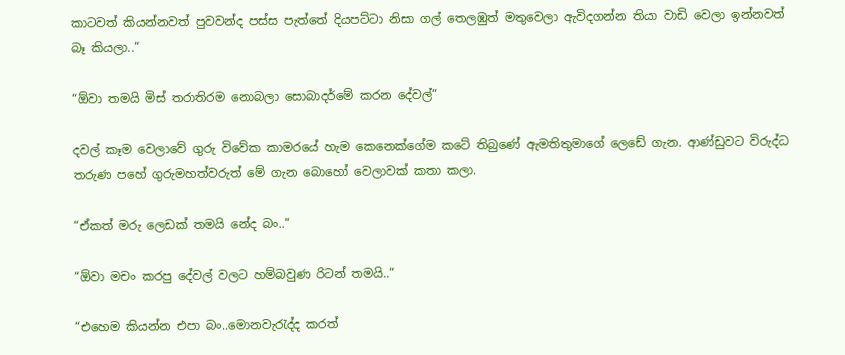කාටවත් කියන්නවත් පුවවන්ද පස්ස පැත්තේ දියපට්ටා නිසා ගල් තෙලඹුත් මතුවෙලා ඇවිදගන්න තියා වාඩි වෙලා ඉන්නවත් බෑ කියලා..“

“ඕවා තමයි මිස් තරාතිරම නොබලා සොබාදර්මේ කරන දේවල්“

දවල් කෑම වෙලාවේ ගුරු විවේක කාමරයේ හැම කෙනෙක්ගේම කටේ තිබුණේ ඇමතිතුමාගේ ලෙඩේ ගැන. ආණ්ඩුවට විරුද්ධ තරුණ පහේ ගුරුමහත්වරුත් මේ ගැන බොහෝ වෙලාවක් කතා කලා.

“ඒකත් මරු ලෙඩක් තමයි නේද බං..“

“ඕවා මචං කරපු දේවල් වලට හම්බවුණ රිටන් තමයි..“

“එහෙම කියන්න එපා බං..මොනවැරැද්ද කරත්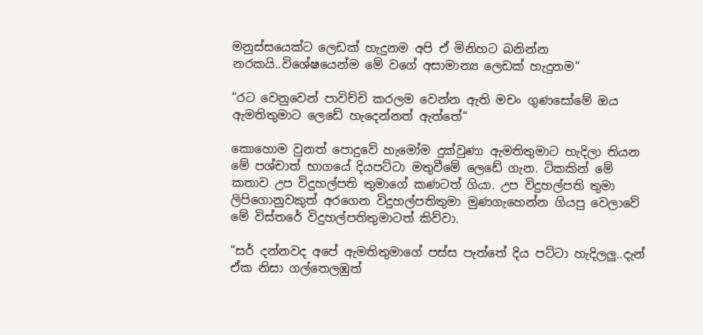මනුස්සයෙක්ට ලෙඩක් හැදුනම අපි ඒ මිනිහට බනින්න නරකයි..විශේෂයෙන්ම මේ වගේ අසාමාන්‍ය ලෙඩක් හැදුනම“

“රට වෙනුවෙන් පාවිච්චි කරලම වෙන්න ඇති මචං ගුණසෝමේ ඔය ඇමතිතුමාට ලෙඩේ හැදෙන්නත් ඇත්තේ“

කොහොම වුනත් පොදුවේ හැමෝම දුක්වුණා ඇමතිතුමාට හැදිලා තියන මේ පශ්චාත් භාගයේ දියපට්ටා මතුවීමේ ලෙඩේ ගැන. ටිකකින් මේ කතාව උප විදුහල්පති තුමාගේ කණටත් ගියා. උප විදුහල්පති තුමා ලිපිගොනුවකුත් අරගෙන විදුහල්පතිතුමා මුණගැහෙන්න ගියපු වෙලාවේ මේ විස්තරේ විදුහල්පතිතුමාටත් කිව්වා.

“සර් දන්නවද අපේ ඇමතිතුමාගේ පස්ස පැත්තේ දිය පට්ටා හැදිලලු..දැන් ඒක නිසා ගල්තෙලඹුත්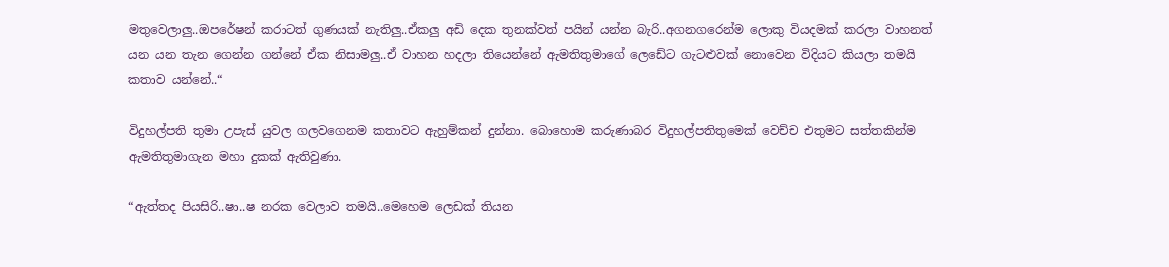මතුවෙලාලු..ඔපරේෂන් කරාටත් ගුණයක් නැතිලු..ඒකලු අඩි දෙක තුනක්වත් පයින් යන්න බැරි..අගනගරෙන්ම ලොකු වියදමක් කරලා වාහනත් යන යන තැන ගෙන්න ගන්නේ ඒක නිසාමලු..ඒ වාහන හදලා තියෙන්නේ ඇමතිතුමාගේ ලෙඩේට ගැටළුවක් නොවෙන විදියට කියලා තමයි කතාව යන්නේ..“

විදුහල්පති තුමා උපැස් යුවල ගලවගෙනම කතාවට ඇහුම්කන් දුන්නා. බොහොම කරුණාබර විදුහල්පතිතුමෙක් වෙච්ච එතුමට සත්තකින්ම ඇමතිතුමාගැන මහා දුකක් ඇතිවුණා.

“ඇත්තද පියසිරි..ෂා..ෂ නරක වෙලාව තමයි..මෙහෙම ලෙඩක් තියන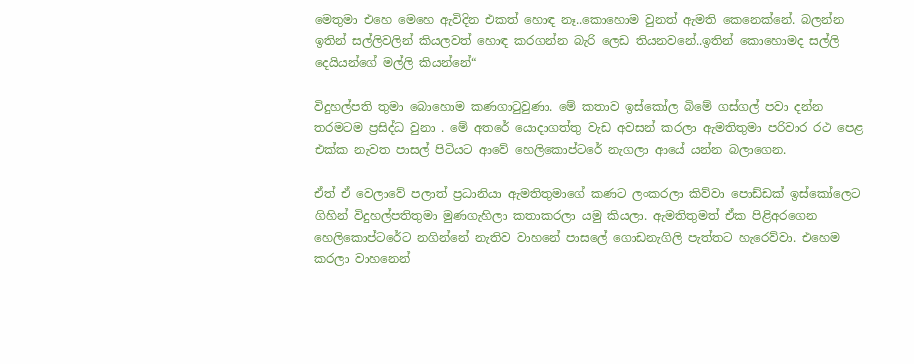මෙතුමා එහෙ මෙහෙ ඇවිදින එකත් හොඳ නෑ..කොහොම වුනත් ඇමති කෙනෙක්නේ. බලන්න ඉතින් සල්ලිවලින් කියලවත් හොඳ කරගන්න බැරි ලෙඩ තියනවනේ..ඉතින් කොහොමද සල්ලි දෙයියන්ගේ මල්ලි කියන්නේ“

විදුහල්පති තුමා බොහොම කණගාටුවුණා. මේ කතාව ඉස්කෝල බිමේ ගස්ගල් පවා දන්න තරමටම ප්‍රසිද්ධ වුනා . මේ අතරේ යොදාගත්තු වැඩ අවසන් කරලා ඇමතිතුමා පරිවාර රථ පෙළ එක්ක නැවත පාසල් පිටියට ආවේ හෙලිකොප්ටරේ නැගලා ආයේ යන්න බලාගෙන.

ඒත් ඒ වෙලාවේ පලාත් ප්‍රධානියා ඇමතිතුමාගේ කණට ලංකරලා කිව්වා පොඩ්ඩක් ඉස්කෝලෙට ගිහින් විදුහල්පතිතුමා මුණගැහිලා කතාකරලා යමු කියලා. ඇමතිතුමත් ඒක පිළිඅරගෙන හෙලිකොප්ටරේට නගින්නේ නැතිව වාහනේ පාසලේ ගොඩනැගිලි පැත්තට හැරෙව්වා. එහෙම කරලා වාහනෙන්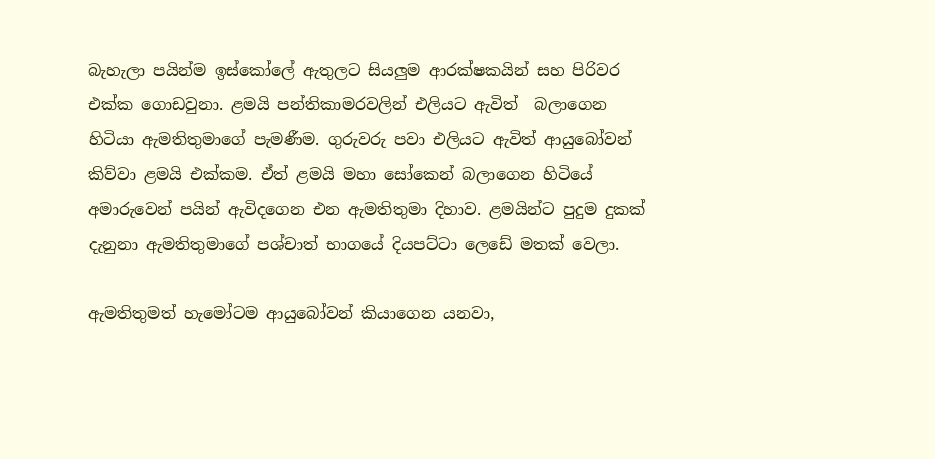බැහැලා පයින්ම ඉස්කෝලේ ඇතුලට සියලුම ආරක්ෂකයින් සහ පිරිවර එක්ක ගොඩවුනා. ළමයි පන්තිකාමරවලින් එලියට ඇවිත්  බලාගෙන හිටියා ඇමතිතුමාගේ පැමණීම. ගුරුවරු පවා එලියට ඇවිත් ආයුබෝවන් කිව්වා ළමයි එක්කම. ඒත් ළමයි මහා සෝකෙන් බලාගෙන හිටියේ අමාරුවෙන් පයින් ඇවිදගෙන එන ඇමතිතුමා දිහාව. ළමයින්ට පුදුම දුකක් දැනුනා ඇමතිතුමාගේ පශ්චාත් භාගයේ දියපට්ටා ලෙඩේ මතක් වෙලා.

ඇමතිතුමත් හැමෝටම ආයුබෝවන් කියාගෙන යනවා,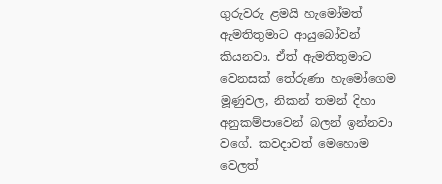ගුරුවරු ළමයි හැමෝමත් ඇමතිතුමාට ආයුබෝවන් කියනවා. ඒත් ඇමතිතුමාට වෙනසක් තේරුණා හැමෝගෙම මූණුවල, නිකන් තමන් දිහා අනුකම්පාවෙන් බලන් ඉන්නවා වගේ. කවදාවත් මෙහොම වෙලත්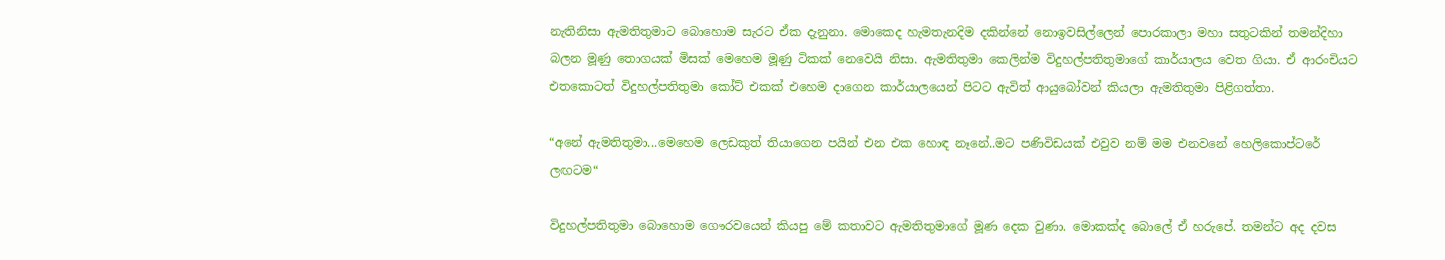නැතිනිසා ඇමතිතුමාට බොහොම සැරට ඒක දැනුනා. මොකෙද හැමතැනදිම දකින්නේ නොඉවසිල්ලෙන් පොරකාලා මහා සතුටකින් තමන්දිහා බලන මූණු තොගයක් මිසක් මෙහෙම මූණු ටිකක් නෙවෙයි නිසා. ඇමතිතුමා කෙලින්ම විදුහල්පතිතුමාගේ කාර්යාලය වෙත ගියා. ඒ ආරංචියට එතකොටත් විදුහල්පතිතුමා කෝට් එකක් එහෙම දාගෙන කාර්යාලයෙන් පිටට ඇවිත් ආයුබෝවන් කියලා ඇමතිතුමා පිළිගත්තා.

“අනේ ඇමතිතුමා...මෙහෙම ලෙඩකුත් තියාගෙන පයින් එන එක හොඳ නෑනේ..මට පණිවිඩයක් එවුව නම් මම එනවනේ හෙලිකොප්ටරේ ලඟටම“

විදුහල්පතිතුමා බොහොම ගෞරවයෙන් කියපු මේ කතාවට ඇමතිතුමාගේ මූණ දෙක වුණා. මොකක්ද බොලේ ඒ හරුපේ. තමන්ට අද දවස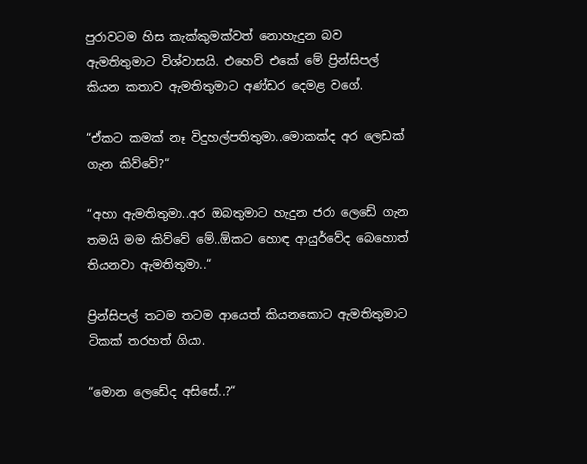පුරාවටම හිස කැක්කුමක්වත් නොහැදුන බව ඇමතිතුමාට විශ්වාසයි. එහෙව් එකේ මේ ප්‍රින්සිපල් කියන කතාව ඇමතිතුමාට අණ්ඩර දෙමළ වගේ.

“ඒකට කමක් නෑ විදුහල්පතිතුමා..මොකක්ද අර ලෙඩක් ගැන කිව්වේ?“

“අහා ඇමතිතුමා..අර ඔබතුමාට හැදුන ජරා ලෙඩේ ගැන තමයි මම කිව්වේ මේ..ඕකට හොඳ ආයුර්වේද බෙහොත් තියනවා ඇමතිතුමා..“

ප්‍රින්සිපල් තටම තටම ආයෙත් කියනකොට ඇමතිතුමාට ටිකක් තරහත් ගියා.

“මොන ලෙඩේද අසිසේ..?“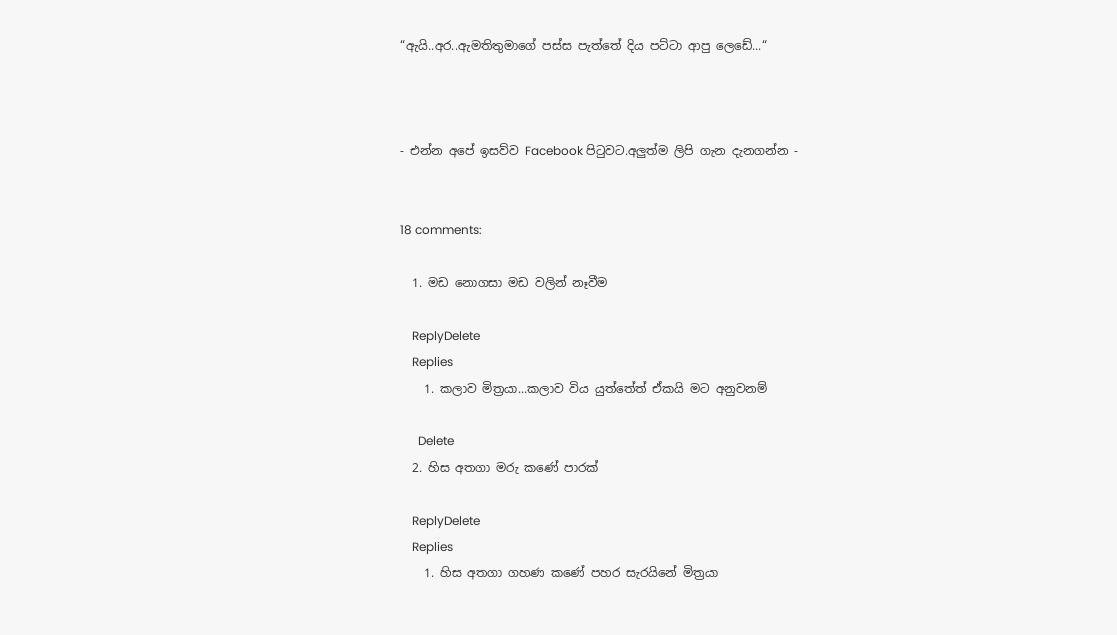“ඇයි..අර..ඇමතිතුමාගේ පස්ස පැත්තේ දිය පට්ටා ආපු ලෙඩේ...“



- එන්න අපේ ඉසව්ව Facebook පිටුවට.අලුත්ම ලිපි ගැන දැනගන්න -


18 comments:

  1. මඩ නොගසා මඩ වලින් නෑවීම

    ReplyDelete
    Replies
    1. කලාව මිත්‍රයා...කලාව විය යුත්තේත් ඒකයි මට අනුවනම්

      Delete
  2. හිස අතගා මරු කණේ පාරක්

    ReplyDelete
    Replies
    1. හිස අතගා ගහණ කණේ පහර සැරයිනේ මිත්‍රයා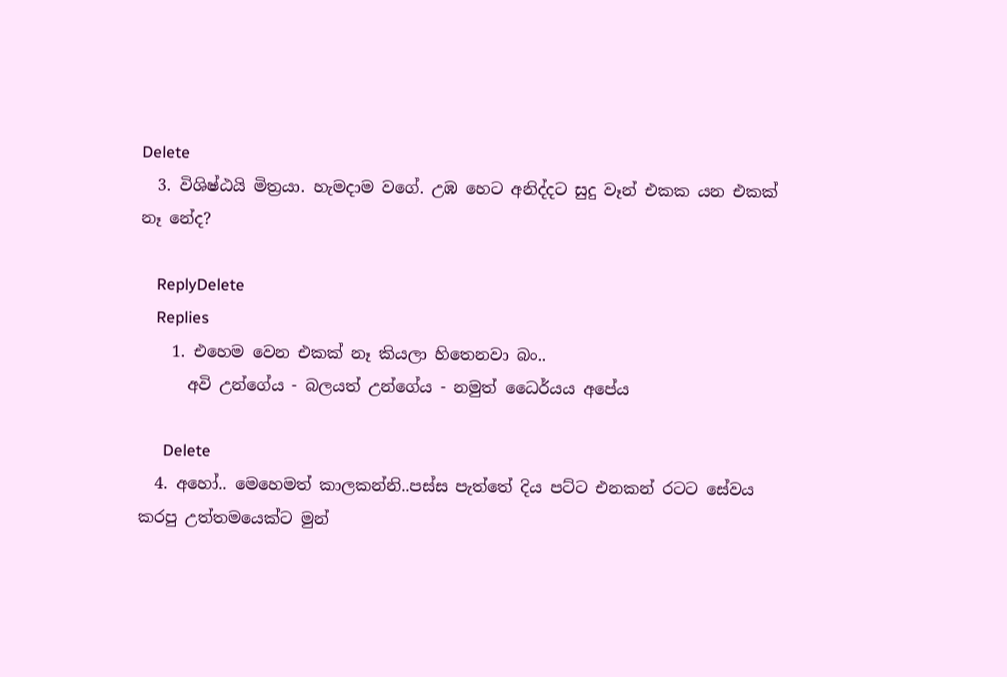Delete
  3. විශිෂ්ඨයි මිත්‍රයා. හැමදාම වගේ. උඹ හෙට අනිද්දට සුදු වෑන් එකක යන එකක් නෑ නේද?

    ReplyDelete
    Replies
    1. එහෙම වෙන එකක් නෑ කියලා හිතෙනවා බං..
      අවි උන්ගේය - බලයත් උන්ගේය - නමුත් ධෛර්යය අපේය

      Delete
  4. අහෝ.. මෙහෙමත් කාලකන්නි..පස්ස පැත්තේ දිය පට්ට එනකන් රටට සේවය කරපු උත්තමයෙක්ට මුන්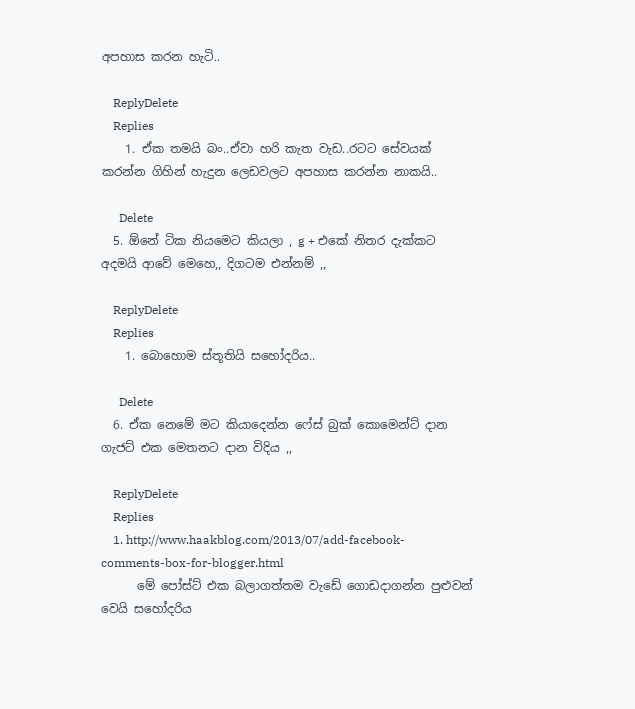අපහාස කරන හැටි..

    ReplyDelete
    Replies
    1. ඒක තමයි බං..ඒවා හරි කැත වැඩ..රටට සේවයක් කරන්න ගිහින් හැදුන ලෙඩවලට අපහාස කරන්න නාකයි..

      Delete
  5. ඕනේ ටික නියමෙට කියලා , g + එකේ නිතර දැක්කට අදමයි ආවේ මෙහෙ,, දිගටම එන්නම් ,,

    ReplyDelete
    Replies
    1. බොහොම ස්තූතියි සහෝදරිය..

      Delete
  6. ඒක නෙමේ මට කියාදෙන්න ෆේස් බුක් කොමෙන්ට් දාන ගැජට් එක මෙතනට දාන විදිය ,,

    ReplyDelete
    Replies
    1. http://www.haakblog.com/2013/07/add-facebook-comments-box-for-blogger.html
      මේ පෝස්ට් එක බලාගත්තම වැඩේ ගොඩදාගන්න පුළුවන් වෙයි සහෝදරිය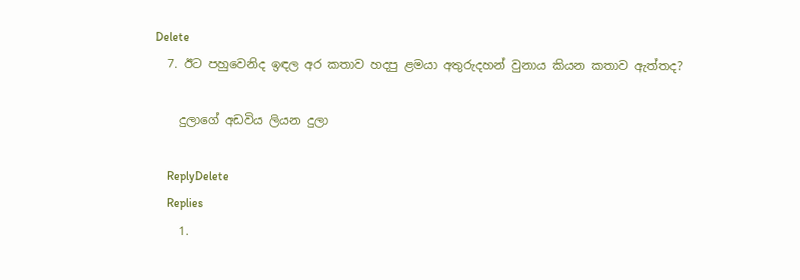Delete
  7. ඊට පහුවෙනිද ඉඳල අර කතාව හදපු ළමයා අතුරුදහන් වුනාය කියන කතාව ඇත්තද?

    දුලාගේ අඩවිය ලියන දුලා

    ReplyDelete
    Replies
    1.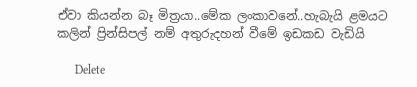ඒවා කියන්න බෑ මිත්‍රයා..මේක ලංකාවනේ..හැබැයි ළමයට කලින් ප්‍රින්සිපල් නම් අතුරුදහන් වීමේ ඉඩකඩ වැඩියි

      Delete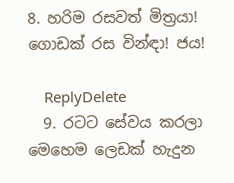8. හරිම රසවත් මිත්‍රයා! ගොඩක් රස වින්ඳා! ජය!

    ReplyDelete
  9. රටට සේවය කරලා මෙහෙම ලෙඩක් හැදුන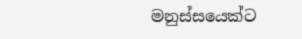මනුස්සයෙක්ට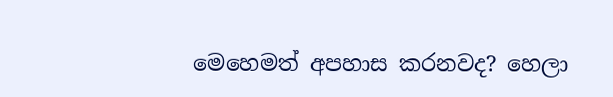මෙහෙමත් අපහාස කරනවද? හෙලා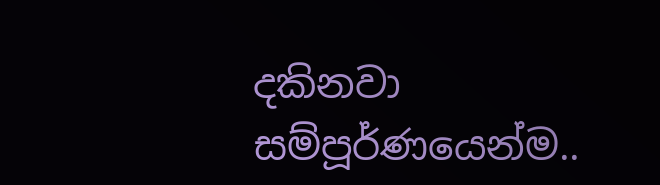දකිනවා සම්පූර්ණයෙන්ම..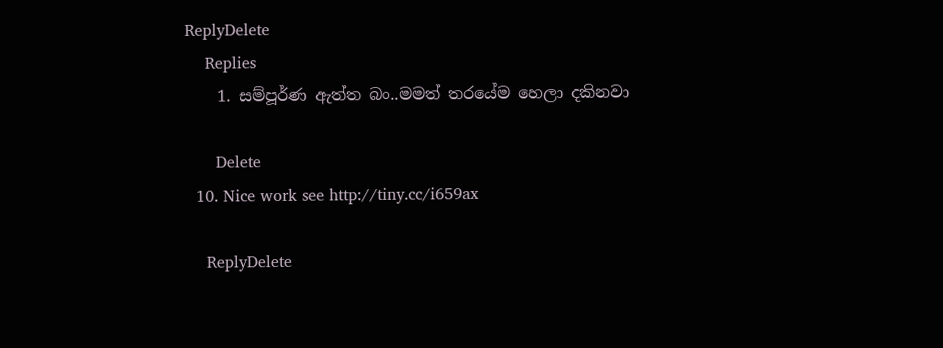ReplyDelete
    Replies
    1. සම්පූර්ණ ඇත්ත බං..මමත් තරයේම හෙලා දකිනවා

      Delete
  10. Nice work see http://tiny.cc/i659ax

    ReplyDelete